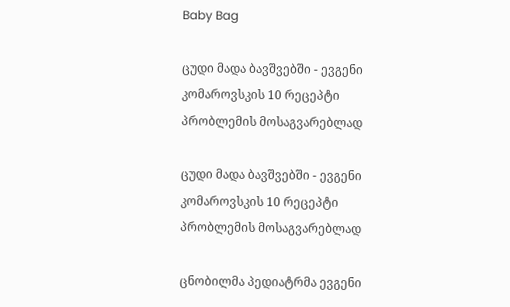Baby Bag

ცუდი მადა ბავშვებში - ევგენი კომაროვსკის 10 რეცეპტი პრობლემის მოსაგვარებლად

ცუდი მადა ბავშვებში - ევგენი კომაროვსკის 10 რეცეპტი პრობლემის მოსაგვარებლად

ცნობილმა პედიატრმა ევგენი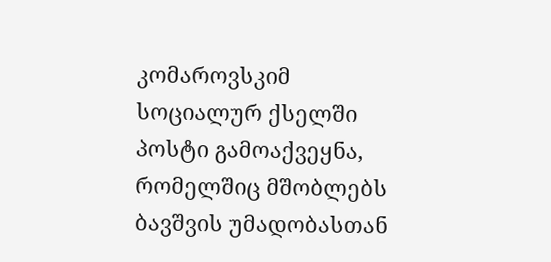კომაროვსკიმ სოციალურ ქსელში პოსტი გამოაქვეყნა, რომელშიც მშობლებს ბავშვის უმადობასთან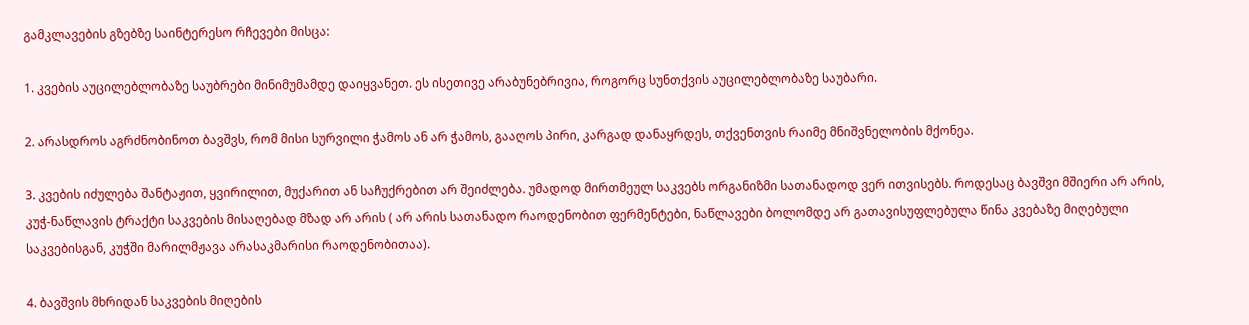გამკლავების გზებზე საინტერესო რჩევები მისცა:

1. კვების აუცილებლობაზე საუბრები მინიმუმამდე დაიყვანეთ. ეს ისეთივე არაბუნებრივია, როგორც სუნთქვის აუცილებლობაზე საუბარი.

2. არასდროს აგრძნობინოთ ბავშვს, რომ მისი სურვილი ჭამოს ან არ ჭამოს, გააღოს პირი, კარგად დანაყრდეს, თქვენთვის რაიმე მნიშვნელობის მქონეა.

3. კვების იძულება შანტაჟით, ყვირილით, მუქარით ან საჩუქრებით არ შეიძლება. უმადოდ მირთმეულ საკვებს ორგანიზმი სათანადოდ ვერ ითვისებს. როდესაც ბავშვი მშიერი არ არის, კუჭ-ნაწლავის ტრაქტი საკვების მისაღებად მზად არ არის ( არ არის სათანადო რაოდენობით ფერმენტები, ნაწლავები ბოლომდე არ გათავისუფლებულა წინა კვებაზე მიღებული საკვებისგან, კუჭში მარილმჟავა არასაკმარისი რაოდენობითაა).

4. ბავშვის მხრიდან საკვების მიღების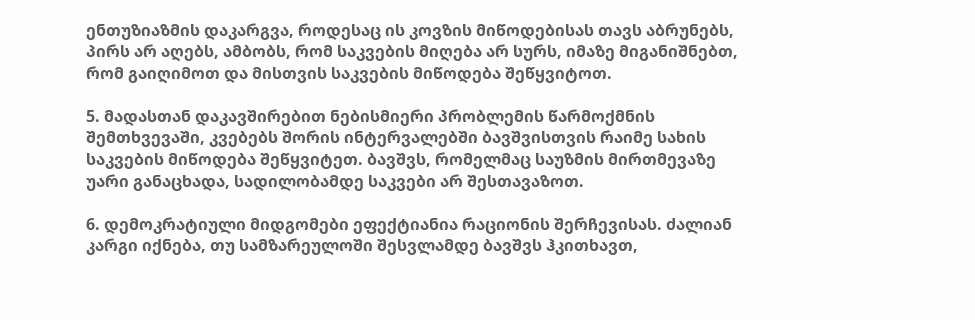ენთუზიაზმის დაკარგვა, როდესაც ის კოვზის მიწოდებისას თავს აბრუნებს, პირს არ აღებს, ამბობს, რომ საკვების მიღება არ სურს, იმაზე მიგანიშნებთ, რომ გაიღიმოთ და მისთვის საკვების მიწოდება შეწყვიტოთ.

5. მადასთან დაკავშირებით ნებისმიერი პრობლემის წარმოქმნის შემთხვევაში, კვებებს შორის ინტერვალებში ბავშვისთვის რაიმე სახის საკვების მიწოდება შეწყვიტეთ. ბავშვს, რომელმაც საუზმის მირთმევაზე უარი განაცხადა, სადილობამდე საკვები არ შესთავაზოთ.

6. დემოკრატიული მიდგომები ეფექტიანია რაციონის შერჩევისას. ძალიან კარგი იქნება, თუ სამზარეულოში შესვლამდე ბავშვს ჰკითხავთ,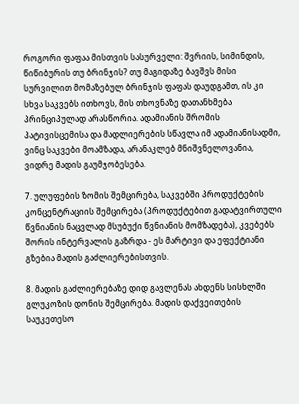როგორი ფაფაა მისთვის სასურველი: შვრიის, სიმინდის, წიწიბურის თუ ბრინჯის? თუ მაგიდაზე ბავშვს მისი სურვილით მომაზებულ ბრინჯის ფაფას დაუდგამთ, ის კი სხვა საკვებს ითხოვს, მის თხოვნაზე დათანხმება პრინციპულად არასწორია. ადამიანის შრომის პატივისცემისა და მადლიერების სწავლა იმ ადამიანისადმი, ვინც საკვები მოამზადა, არანაკლებ მნიშვნელოვანია, ვიდრე მადის გაუმჯობესება.

7. ულუფების ზომის შემცირება, საკვებში პროდუქტების კონცენტრაციის შემცირება (პროდუქტებით გადატვირთული წვნიანის ნაცვლად მსუბუქი წვნიანის მომზადება), კვებებს შორის ინტერვალის გაზრდა - ეს მარტივი და ეფექტიანი გზებია მადის გაძლიერებისთვის.

8. მადის გაძლიერებაზე დიდ გავლენას ახდენს სისხლში გლუკოზის დონის შემცირება. მადის დაქვეითების საუკეთესო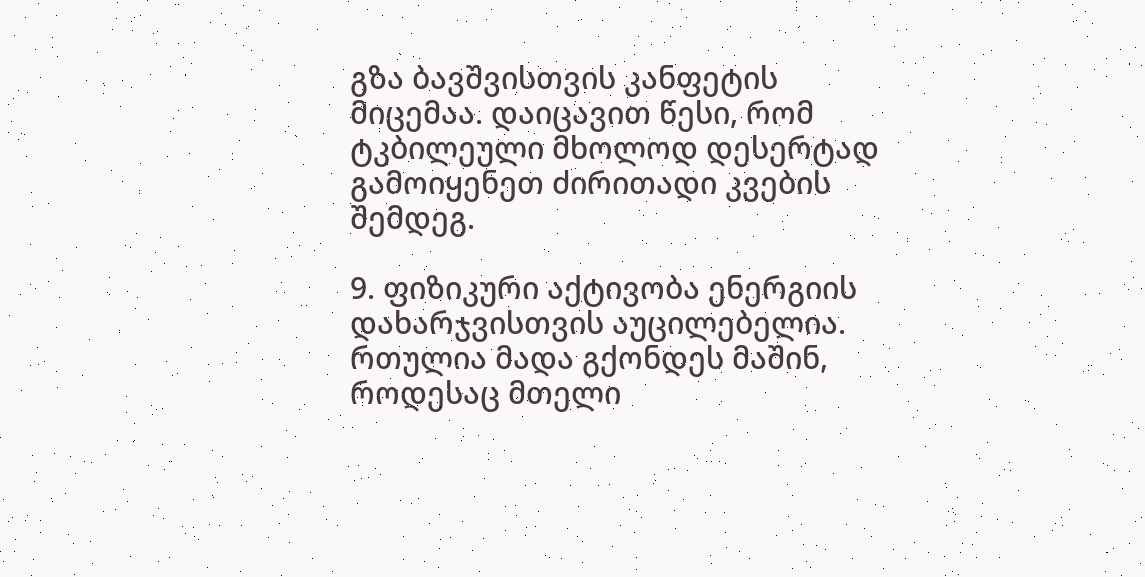გზა ბავშვისთვის კანფეტის მიცემაა. დაიცავით წესი, რომ ტკბილეული მხოლოდ დესერტად გამოიყენეთ ძირითადი კვების შემდეგ.

9. ფიზიკური აქტივობა ენერგიის დახარჯვისთვის აუცილებელია. რთულია მადა გქონდეს მაშინ, როდესაც მთელი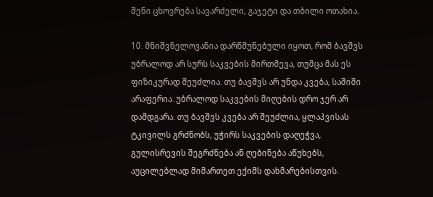შენი ცხოვრება სავარძელი, გაჯეტი და თბილი ოთახია.

10. მნიშვნელოვანია დარწმუნებული იყოთ, რომ ბავშვს უბრალოდ არ სურს საკვების მირთმევა, თუმცა მას ეს ფიზიკურად შეუძლია. თუ ბავშვს არ უნდა კვება, საშიში არაფერია. უბრალოდ საკვების მიღების დრო ჯერ არ დამდგარა. თუ ბავშვს კვება არ შეუძლია, ყლაპვისას ტკივილს გრძნობს, უჭირს საკვების დაღეჭვა, გულისრევის შეგრძნება ან ღებინება აწუხებს, აუცილებლად მიმართეთ ექიმს დახმარებისთვის.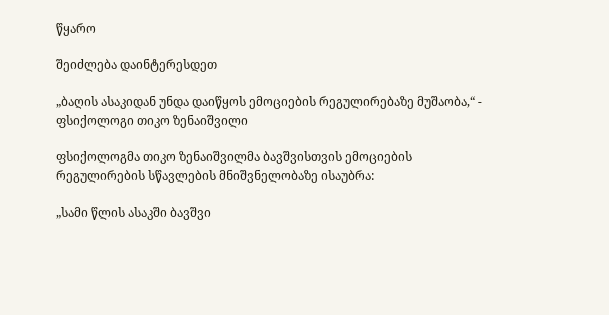წყარო

შეიძლება დაინტერესდეთ

„ბაღის ასაკიდან უნდა დაიწყოს ემოციების რეგულირებაზე მუშაობა,“ - ფსიქოლოგი თიკო ზენაიშვილი

ფსიქოლოგმა თიკო ზენაიშვილმა ბავშვისთვის ემოციების რეგულირების სწავლების მნიშვნელობაზე ისაუბრა:

„სამი წლის ასაკში ბავშვი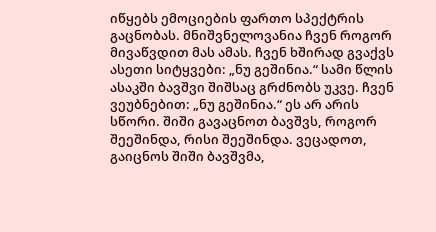იწყებს ემოციების ფართო სპექტრის გაცნობას. მნიშვნელოვანია ჩვენ როგორ მივაწვდით მას ამას. ჩვენ ხშირად გვაქვს ასეთი სიტყვები: „ნუ გეშინია.“ სამი წლის ასაკში ბავშვი შიშსაც გრძნობს უკვე. ჩვენ ვეუბნებით: „ნუ გეშინია.“ ეს არ არის სწორი. შიში გავაცნოთ ბავშვს, როგორ შეეშინდა, რისი შეეშინდა. ვეცადოთ, გაიცნოს შიში ბავშვმა,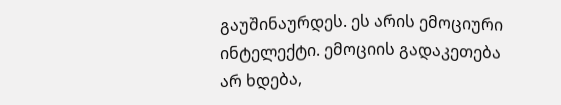გაუშინაურდეს. ეს არის ემოციური ინტელექტი. ემოციის გადაკეთება არ ხდება,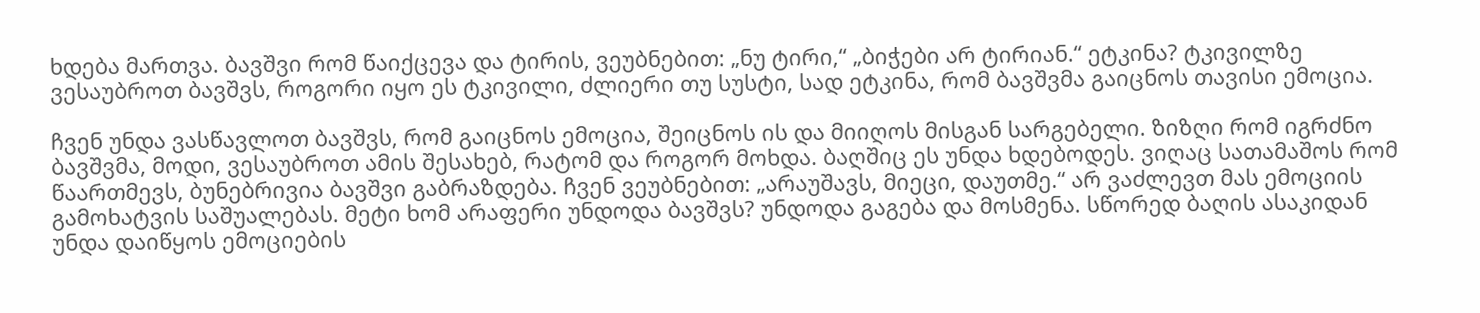ხდება მართვა. ბავშვი რომ წაიქცევა და ტირის, ვეუბნებით: „ნუ ტირი,“ „ბიჭები არ ტირიან.“ ეტკინა? ტკივილზე ვესაუბროთ ბავშვს, როგორი იყო ეს ტკივილი, ძლიერი თუ სუსტი, სად ეტკინა, რომ ბავშვმა გაიცნოს თავისი ემოცია.

ჩვენ უნდა ვასწავლოთ ბავშვს, რომ გაიცნოს ემოცია, შეიცნოს ის და მიიღოს მისგან სარგებელი. ზიზღი რომ იგრძნო ბავშვმა, მოდი, ვესაუბროთ ამის შესახებ, რატომ და როგორ მოხდა. ბაღშიც ეს უნდა ხდებოდეს. ვიღაც სათამაშოს რომ წაართმევს, ბუნებრივია ბავშვი გაბრაზდება. ჩვენ ვეუბნებით: „არაუშავს, მიეცი, დაუთმე.“ არ ვაძლევთ მას ემოციის გამოხატვის საშუალებას. მეტი ხომ არაფერი უნდოდა ბავშვს? უნდოდა გაგება და მოსმენა. სწორედ ბაღის ასაკიდან უნდა დაიწყოს ემოციების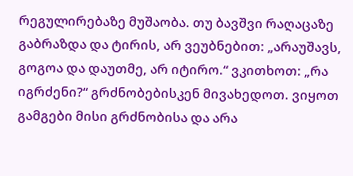რეგულირებაზე მუშაობა. თუ ბავშვი რაღაცაზე გაბრაზდა და ტირის, არ ვეუბნებით: „არაუშავს, გოგოა და დაუთმე, არ იტირო.“ ვკითხოთ: „რა იგრძენი?“ გრძნობებისკენ მივახედოთ. ვიყოთ გამგები მისი გრძნობისა და არა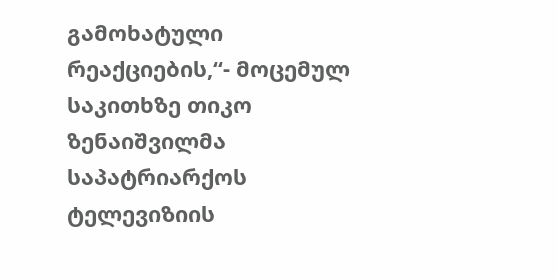გამოხატული რეაქციების,“- მოცემულ საკითხზე თიკო ზენაიშვილმა საპატრიარქოს ტელევიზიის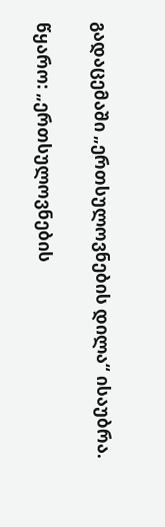გადაცემაში „ერთსულოვნების დილა“ ისაუბრა.

წყარო: „ერთსულოვნების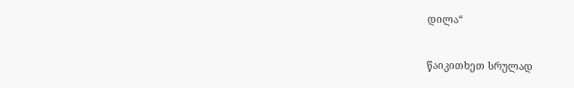დილა“

წაიკითხეთ სრულად